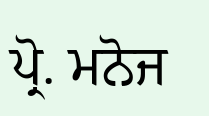ਪ੍ਰੋ. ਮਨੋਜ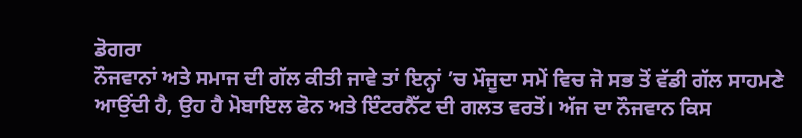ਡੋਗਰਾ
ਨੌਜਵਾਨਾਂ ਅਤੇ ਸਮਾਜ ਦੀ ਗੱਲ ਕੀਤੀ ਜਾਵੇ ਤਾਂ ਇਨ੍ਹਾਂ ’ਚ ਮੌਜੂਦਾ ਸਮੇਂ ਵਿਚ ਜੋ ਸਭ ਤੋਂ ਵੱਡੀ ਗੱਲ ਸਾਹਮਣੇ ਆਉਂਦੀ ਹੈ, ਉਹ ਹੈ ਮੋਬਾਇਲ ਫੋਨ ਅਤੇ ਇੰਟਰਨੈੱਟ ਦੀ ਗਲਤ ਵਰਤੋਂ। ਅੱਜ ਦਾ ਨੌਜਵਾਨ ਕਿਸ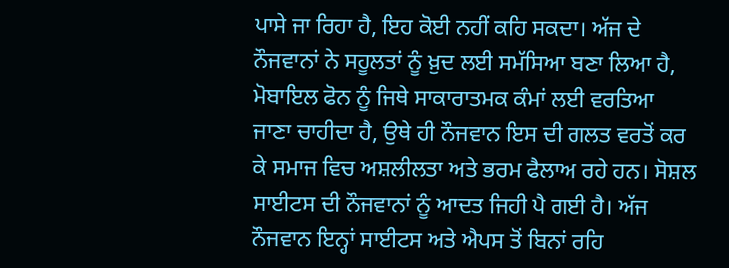ਪਾਸੇ ਜਾ ਰਿਹਾ ਹੈ, ਇਹ ਕੋਈ ਨਹੀਂ ਕਹਿ ਸਕਦਾ। ਅੱਜ ਦੇ ਨੌਜਵਾਨਾਂ ਨੇ ਸਹੂਲਤਾਂ ਨੂੰ ਖ਼ੁਦ ਲਈ ਸਮੱਸਿਆ ਬਣਾ ਲਿਆ ਹੈ, ਮੋਬਾਇਲ ਫੋਨ ਨੂੰ ਜਿਥੇ ਸਾਕਾਰਾਤਮਕ ਕੰਮਾਂ ਲਈ ਵਰਤਿਆ ਜਾਣਾ ਚਾਹੀਦਾ ਹੈ, ਉਥੇ ਹੀ ਨੌਜਵਾਨ ਇਸ ਦੀ ਗਲਤ ਵਰਤੋਂ ਕਰ ਕੇ ਸਮਾਜ ਵਿਚ ਅਸ਼ਲੀਲਤਾ ਅਤੇ ਭਰਮ ਫੈਲਾਅ ਰਹੇ ਹਨ। ਸੋਸ਼ਲ ਸਾਈਟਸ ਦੀ ਨੌਜਵਾਨਾਂ ਨੂੰ ਆਦਤ ਜਿਹੀ ਪੈ ਗਈ ਹੈ। ਅੱਜ ਨੌਜਵਾਨ ਇਨ੍ਹਾਂ ਸਾਈਟਸ ਅਤੇ ਐਪਸ ਤੋਂ ਬਿਨਾਂ ਰਹਿ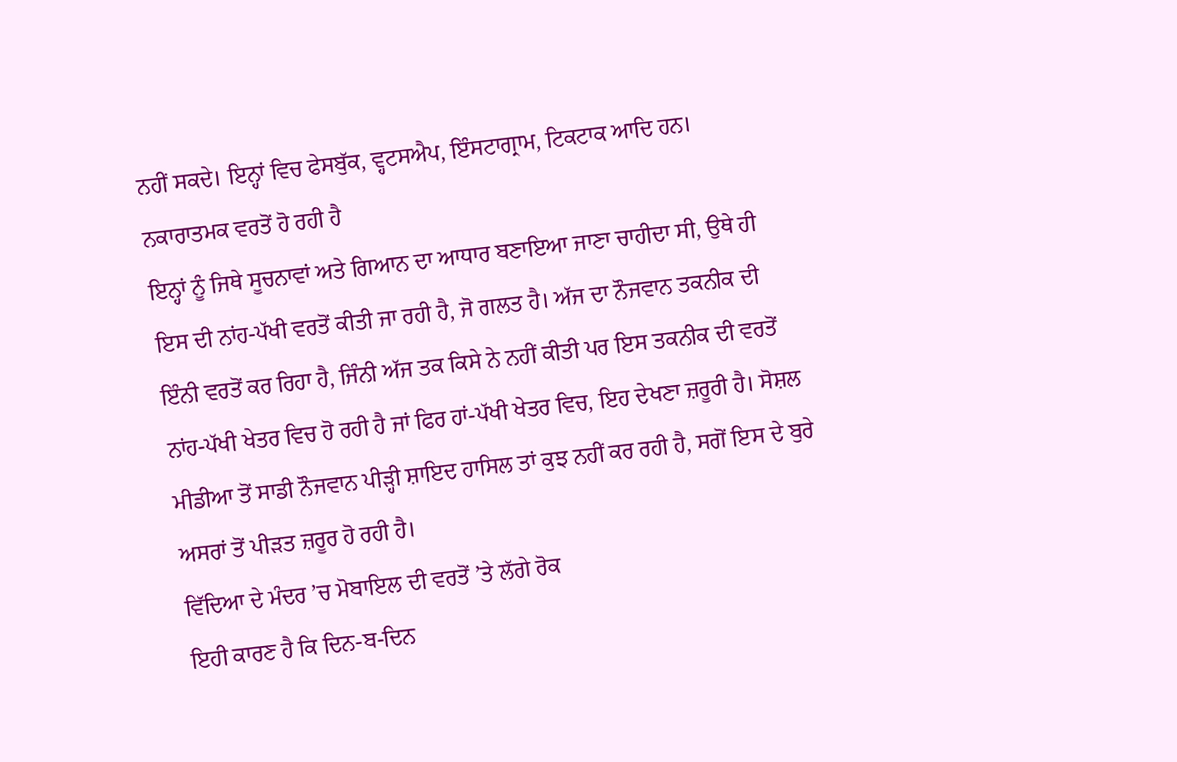ਨਹੀਂ ਸਕਦੇ। ਇਨ੍ਹਾਂ ਵਿਚ ਫੇਸਬੁੱਕ, ਵ੍ਹਟਸਐਪ, ਇੰਸਟਾਗ੍ਰਾਮ, ਟਿਕਟਾਕ ਆਦਿ ਹਨ।
ਨਕਾਰਾਤਮਕ ਵਰਤੋਂ ਹੋ ਰਹੀ ਹੈ
ਇਨ੍ਹਾਂ ਨੂੰ ਜਿਥੇ ਸੂਚਨਾਵਾਂ ਅਤੇ ਗਿਆਨ ਦਾ ਆਧਾਰ ਬਣਾਇਆ ਜਾਣਾ ਚਾਹੀਦਾ ਸੀ, ਉਥੇ ਹੀ ਇਸ ਦੀ ਨਾਂਹ-ਪੱਖੀ ਵਰਤੋਂ ਕੀਤੀ ਜਾ ਰਹੀ ਹੈ, ਜੋ ਗਲਤ ਹੈ। ਅੱਜ ਦਾ ਨੌਜਵਾਨ ਤਕਨੀਕ ਦੀ ਇੰਨੀ ਵਰਤੋਂ ਕਰ ਰਿਹਾ ਹੈ, ਜਿੰਨੀ ਅੱਜ ਤਕ ਕਿਸੇ ਨੇ ਨਹੀਂ ਕੀਤੀ ਪਰ ਇਸ ਤਕਨੀਕ ਦੀ ਵਰਤੋਂ ਨਾਂਹ-ਪੱਖੀ ਖੇਤਰ ਵਿਚ ਹੋ ਰਹੀ ਹੈ ਜਾਂ ਫਿਰ ਹਾਂ-ਪੱਖੀ ਖੇਤਰ ਵਿਚ, ਇਹ ਦੇਖਣਾ ਜ਼ਰੂਰੀ ਹੈ। ਸੋਸ਼ਲ ਮੀਡੀਆ ਤੋਂ ਸਾਡੀ ਨੌਜਵਾਨ ਪੀੜ੍ਹੀ ਸ਼ਾਇਦ ਹਾਸਿਲ ਤਾਂ ਕੁਝ ਨਹੀਂ ਕਰ ਰਹੀ ਹੈ, ਸਗੋਂ ਇਸ ਦੇ ਬੁਰੇ ਅਸਰਾਂ ਤੋਂ ਪੀੜਤ ਜ਼ਰੂਰ ਹੋ ਰਹੀ ਹੈ।
ਵਿੱਦਿਆ ਦੇ ਮੰਦਰ ’ਚ ਮੋਬਾਇਲ ਦੀ ਵਰਤੋਂ ’ਤੇ ਲੱਗੇ ਰੋਕ
ਇਹੀ ਕਾਰਣ ਹੈ ਕਿ ਦਿਨ-ਬ-ਦਿਨ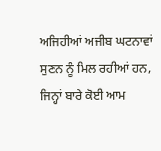ਅਜਿਹੀਆਂ ਅਜੀਬ ਘਟਨਾਵਾਂ ਸੁਣਨ ਨੂੰ ਮਿਲ ਰਹੀਆਂ ਹਨ, ਜਿਨ੍ਹਾਂ ਬਾਰੇ ਕੋਈ ਆਮ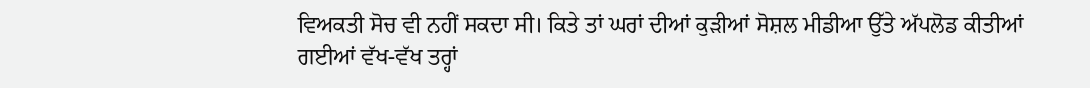ਵਿਅਕਤੀ ਸੋਚ ਵੀ ਨਹੀਂ ਸਕਦਾ ਸੀ। ਕਿਤੇ ਤਾਂ ਘਰਾਂ ਦੀਆਂ ਕੁੜੀਆਂ ਸੋਸ਼ਲ ਮੀਡੀਆ ਉੱਤੇ ਅੱਪਲੋਡ ਕੀਤੀਆਂ ਗਈਆਂ ਵੱਖ-ਵੱਖ ਤਰ੍ਹਾਂ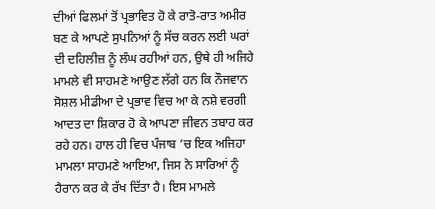ਦੀਆਂ ਫਿਲਮਾਂ ਤੋਂ ਪ੍ਰਭਾਵਿਤ ਹੋ ਕੇ ਰਾਤੋ-ਰਾਤ ਅਮੀਰ ਬਣ ਕੇ ਆਪਣੇ ਸੁਪਨਿਆਂ ਨੂੰ ਸੱਚ ਕਰਨ ਲਈ ਘਰਾਂ ਦੀ ਦਹਿਲੀਜ਼ ਨੂੰ ਲੰਘ ਰਹੀਆਂ ਹਨ, ਉਥੇ ਹੀ ਅਜਿਹੇ ਮਾਮਲੇ ਵੀ ਸਾਹਮਣੇ ਆਉਣ ਲੱਗੇ ਹਨ ਕਿ ਨੌਜਵਾਨ ਸੋਸ਼ਲ ਮੀਡੀਆ ਦੇ ਪ੍ਰਭਾਵ ਵਿਚ ਆ ਕੇ ਨਸ਼ੇ ਵਰਗੀ ਆਦਤ ਦਾ ਸ਼ਿਕਾਰ ਹੋ ਕੇ ਆਪਣਾ ਜੀਵਨ ਤਬਾਹ ਕਰ ਰਹੇ ਹਨ। ਹਾਲ ਹੀ ਵਿਚ ਪੰਜਾਬ ’ਚ ਇਕ ਅਜਿਹਾ ਮਾਮਲਾ ਸਾਹਮਣੇ ਆਇਆ, ਜਿਸ ਨੇ ਸਾਰਿਆਂ ਨੂੰ ਹੈਰਾਨ ਕਰ ਕੇ ਰੱਖ ਦਿੱਤਾ ਹੈ। ਇਸ ਮਾਮਲੇ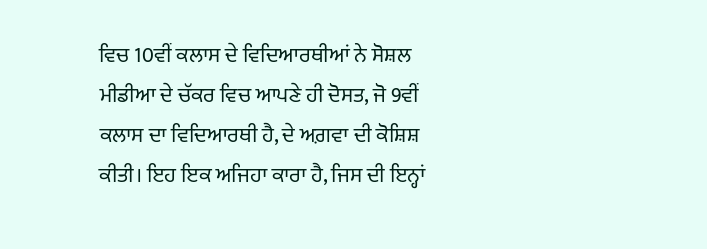ਵਿਚ 10ਵੀਂ ਕਲਾਸ ਦੇ ਵਿਦਿਆਰਥੀਆਂ ਨੇ ਸੋਸ਼ਲ ਮੀਡੀਆ ਦੇ ਚੱਕਰ ਵਿਚ ਆਪਣੇ ਹੀ ਦੋਸਤ, ਜੋ 9ਵੀਂ ਕਲਾਸ ਦਾ ਵਿਦਿਆਰਥੀ ਹੈ, ਦੇ ਅਗ਼ਵਾ ਦੀ ਕੋਸ਼ਿਸ਼ ਕੀਤੀ। ਇਹ ਇਕ ਅਜਿਹਾ ਕਾਰਾ ਹੈ, ਜਿਸ ਦੀ ਇਨ੍ਹਾਂ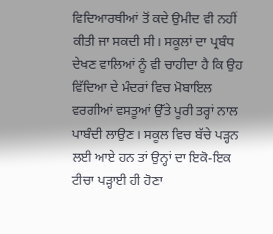ਵਿਦਿਆਰਥੀਆਂ ਤੋਂ ਕਦੇ ਉਮੀਦ ਵੀ ਨਹੀਂ ਕੀਤੀ ਜਾ ਸਕਦੀ ਸੀ। ਸਕੂਲਾਂ ਦਾ ਪ੍ਰਬੰਧ ਦੇਖਣ ਵਾਲਿਆਂ ਨੂੰ ਵੀ ਚਾਹੀਦਾ ਹੈ ਕਿ ਉਹ ਵਿੱਦਿਆ ਦੇ ਮੰਦਰਾਂ ਵਿਚ ਮੋਬਾਇਲ ਵਰਗੀਆਂ ਵਸਤੂਆਂ ਉੱਤੇ ਪੂਰੀ ਤਰ੍ਹਾਂ ਨਾਲ ਪਾਬੰਦੀ ਲਾਉਣ। ਸਕੂਲ ਵਿਚ ਬੱਚੇ ਪੜ੍ਹਨ ਲਈ ਆਏ ਹਨ ਤਾਂ ਉਨ੍ਹਾਂ ਦਾ ਇਕੋ-ਇਕ ਟੀਚਾ ਪੜ੍ਹਾਈ ਹੀ ਹੋਣਾ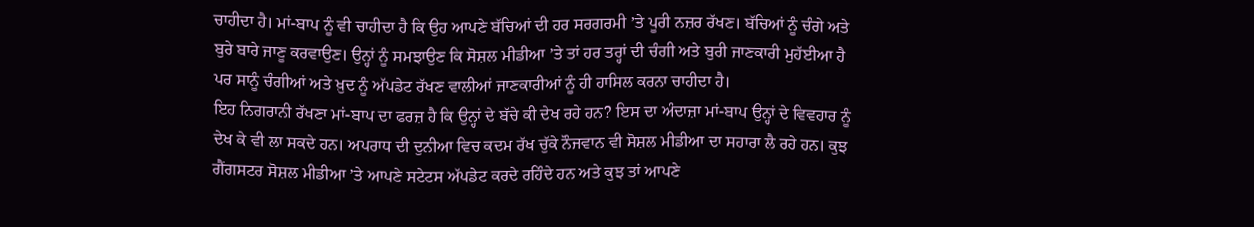ਚਾਹੀਦਾ ਹੈ। ਮਾਂ-ਬਾਪ ਨੂੰ ਵੀ ਚਾਹੀਦਾ ਹੈ ਕਿ ਉਹ ਆਪਣੇ ਬੱਚਿਆਂ ਦੀ ਹਰ ਸਰਗਰਮੀ ’ਤੇ ਪੂਰੀ ਨਜ਼ਰ ਰੱਖਣ। ਬੱਚਿਆਂ ਨੂੰ ਚੰਗੇ ਅਤੇ ਬੁਰੇ ਬਾਰੇ ਜਾਣੂ ਕਰਵਾਉਣ। ਉਨ੍ਹਾਂ ਨੂੰ ਸਮਝਾਉਣ ਕਿ ਸੋਸ਼ਲ ਮੀਡੀਆ ’ਤੇ ਤਾਂ ਹਰ ਤਰ੍ਹਾਂ ਦੀ ਚੰਗੀ ਅਤੇ ਬੁਰੀ ਜਾਣਕਾਰੀ ਮੁਹੱਈਆ ਹੈ ਪਰ ਸਾਨੂੰ ਚੰਗੀਆਂ ਅਤੇ ਖ਼ੁਦ ਨੂੰ ਅੱਪਡੇਟ ਰੱਖਣ ਵਾਲੀਆਂ ਜਾਣਕਾਰੀਆਂ ਨੂੰ ਹੀ ਹਾਸਿਲ ਕਰਨਾ ਚਾਹੀਦਾ ਹੈ।
ਇਹ ਨਿਗਰਾਨੀ ਰੱਖਣਾ ਮਾਂ-ਬਾਪ ਦਾ ਫਰਜ਼ ਹੈ ਕਿ ਉਨ੍ਹਾਂ ਦੇ ਬੱਚੇ ਕੀ ਦੇਖ ਰਹੇ ਹਨ? ਇਸ ਦਾ ਅੰਦਾਜ਼ਾ ਮਾਂ-ਬਾਪ ਉਨ੍ਹਾਂ ਦੇ ਵਿਵਹਾਰ ਨੂੰ ਦੇਖ ਕੇ ਵੀ ਲਾ ਸਕਦੇ ਹਨ। ਅਪਰਾਧ ਦੀ ਦੁਨੀਆ ਵਿਚ ਕਦਮ ਰੱਖ ਚੁੱਕੇ ਨੌਜਵਾਨ ਵੀ ਸੋਸ਼ਲ ਮੀਡੀਆ ਦਾ ਸਹਾਰਾ ਲੈ ਰਹੇ ਹਨ। ਕੁਝ ਗੈਂਗਸਟਰ ਸੋਸ਼ਲ ਮੀਡੀਆ ’ਤੇ ਆਪਣੇ ਸਟੇਟਸ ਅੱਪਡੇਟ ਕਰਦੇ ਰਹਿੰਦੇ ਹਨ ਅਤੇ ਕੁਝ ਤਾਂ ਆਪਣੇ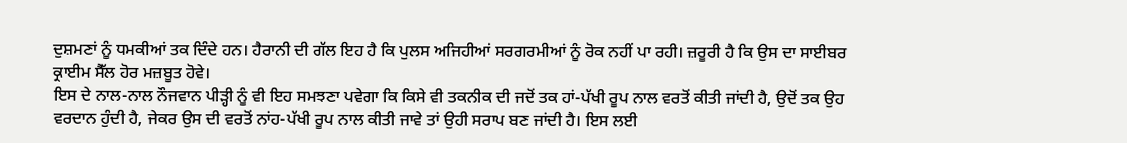ਦੁਸ਼ਮਣਾਂ ਨੂੰ ਧਮਕੀਆਂ ਤਕ ਦਿੰਦੇ ਹਨ। ਹੈਰਾਨੀ ਦੀ ਗੱਲ ਇਹ ਹੈ ਕਿ ਪੁਲਸ ਅਜਿਹੀਆਂ ਸਰਗਰਮੀਆਂ ਨੂੰ ਰੋਕ ਨਹੀਂ ਪਾ ਰਹੀ। ਜ਼ਰੂਰੀ ਹੈ ਕਿ ਉਸ ਦਾ ਸਾਈਬਰ ਕ੍ਰਾਈਮ ਸੈੱਲ ਹੋਰ ਮਜ਼ਬੂਤ ਹੋਵੇ।
ਇਸ ਦੇ ਨਾਲ-ਨਾਲ ਨੌਜਵਾਨ ਪੀੜ੍ਹੀ ਨੂੰ ਵੀ ਇਹ ਸਮਝਣਾ ਪਵੇਗਾ ਕਿ ਕਿਸੇ ਵੀ ਤਕਨੀਕ ਦੀ ਜਦੋਂ ਤਕ ਹਾਂ-ਪੱਖੀ ਰੂਪ ਨਾਲ ਵਰਤੋਂ ਕੀਤੀ ਜਾਂਦੀ ਹੈ, ਉਦੋਂ ਤਕ ਉਹ ਵਰਦਾਨ ਹੁੰਦੀ ਹੈ, ਜੇਕਰ ਉਸ ਦੀ ਵਰਤੋਂ ਨਾਂਹ-ਪੱਖੀ ਰੂਪ ਨਾਲ ਕੀਤੀ ਜਾਵੇ ਤਾਂ ਉਹੀ ਸਰਾਪ ਬਣ ਜਾਂਦੀ ਹੈ। ਇਸ ਲਈ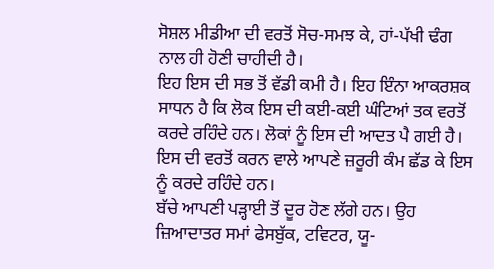ਸੋਸ਼ਲ ਮੀਡੀਆ ਦੀ ਵਰਤੋਂ ਸੋਚ-ਸਮਝ ਕੇ, ਹਾਂ-ਪੱਖੀ ਢੰਗ ਨਾਲ ਹੀ ਹੋਣੀ ਚਾਹੀਦੀ ਹੈ।
ਇਹ ਇਸ ਦੀ ਸਭ ਤੋਂ ਵੱਡੀ ਕਮੀ ਹੈ। ਇਹ ਇੰਨਾ ਆਕਰਸ਼ਕ ਸਾਧਨ ਹੈ ਕਿ ਲੋਕ ਇਸ ਦੀ ਕਈ-ਕਈ ਘੰਟਿਆਂ ਤਕ ਵਰਤੋਂ ਕਰਦੇ ਰਹਿੰਦੇ ਹਨ। ਲੋਕਾਂ ਨੂੰ ਇਸ ਦੀ ਆਦਤ ਪੈ ਗਈ ਹੈ। ਇਸ ਦੀ ਵਰਤੋਂ ਕਰਨ ਵਾਲੇ ਆਪਣੇ ਜ਼ਰੂਰੀ ਕੰਮ ਛੱਡ ਕੇ ਇਸ ਨੂੰ ਕਰਦੇ ਰਹਿੰਦੇ ਹਨ।
ਬੱਚੇ ਆਪਣੀ ਪੜ੍ਹਾਈ ਤੋਂ ਦੂਰ ਹੋਣ ਲੱਗੇ ਹਨ। ਉਹ ਜ਼ਿਆਦਾਤਰ ਸਮਾਂ ਫੇਸਬੁੱਕ, ਟਵਿਟਰ, ਯੂ-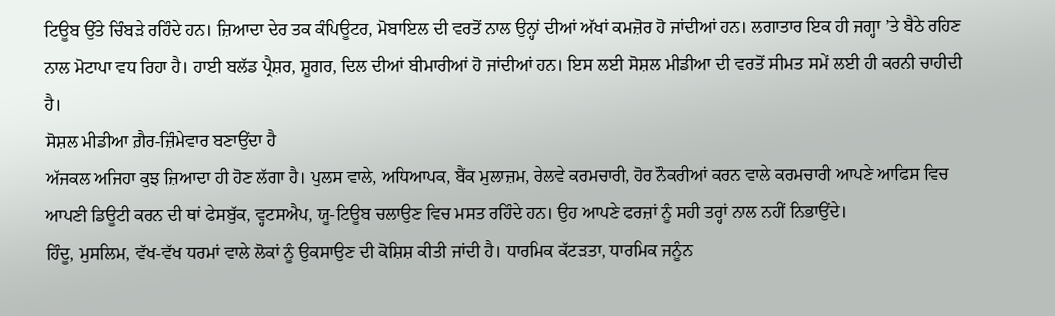ਟਿਊਬ ਉੱਤੇ ਚਿੰਬੜੇ ਰਹਿੰਦੇ ਹਨ। ਜ਼ਿਆਦਾ ਦੇਰ ਤਕ ਕੰਪਿਊਟਰ, ਮੋਬਾਇਲ ਦੀ ਵਰਤੋਂ ਨਾਲ ਉਨ੍ਹਾਂ ਦੀਆਂ ਅੱਖਾਂ ਕਮਜ਼ੋਰ ਹੋ ਜਾਂਦੀਆਂ ਹਨ। ਲਗਾਤਾਰ ਇਕ ਹੀ ਜਗ੍ਹਾ ’ਤੇ ਬੈਠੇ ਰਹਿਣ ਨਾਲ ਮੋਟਾਪਾ ਵਧ ਰਿਹਾ ਹੈ। ਹਾਈ ਬਲੱਡ ਪ੍ਰੈਸ਼ਰ, ਸ਼ੂਗਰ, ਦਿਲ ਦੀਆਂ ਬੀਮਾਰੀਆਂ ਹੋ ਜਾਂਦੀਆਂ ਹਨ। ਇਸ ਲਈ ਸੋਸ਼ਲ ਮੀਡੀਆ ਦੀ ਵਰਤੋਂ ਸੀਮਤ ਸਮੇਂ ਲਈ ਹੀ ਕਰਨੀ ਚਾਹੀਦੀ ਹੈ।
ਸੋਸ਼ਲ ਮੀਡੀਆ ਗ਼ੈਰ-ਜ਼ਿੰਮੇਵਾਰ ਬਣਾਉਂਦਾ ਹੈ
ਅੱਜਕਲ ਅਜਿਹਾ ਕੁਝ ਜ਼ਿਆਦਾ ਹੀ ਹੋਣ ਲੱਗਾ ਹੈ। ਪੁਲਸ ਵਾਲੇ, ਅਧਿਆਪਕ, ਬੈਂਕ ਮੁਲਾਜ਼ਮ, ਰੇਲਵੇ ਕਰਮਚਾਰੀ, ਹੋਰ ਨੌਕਰੀਆਂ ਕਰਨ ਵਾਲੇ ਕਰਮਚਾਰੀ ਆਪਣੇ ਆਫਿਸ ਵਿਚ ਆਪਣੀ ਡਿਊਟੀ ਕਰਨ ਦੀ ਥਾਂ ਫੇਸਬੁੱਕ, ਵ੍ਹਟਸਐਪ, ਯੂ-ਟਿਊਬ ਚਲਾਉਣ ਵਿਚ ਮਸਤ ਰਹਿੰਦੇ ਹਨ। ਉਹ ਆਪਣੇ ਫਰਜ਼ਾਂ ਨੂੰ ਸਹੀ ਤਰ੍ਹਾਂ ਨਾਲ ਨਹੀਂ ਨਿਭਾਉਂਦੇ।
ਹਿੰਦੂ, ਮੁਸਲਿਮ, ਵੱਖ-ਵੱਖ ਧਰਮਾਂ ਵਾਲੇ ਲੋਕਾਂ ਨੂੰ ਉਕਸਾਉਣ ਦੀ ਕੋਸ਼ਿਸ਼ ਕੀਤੀ ਜਾਂਦੀ ਹੈ। ਧਾਰਮਿਕ ਕੱਟੜਤਾ, ਧਾਰਮਿਕ ਜਨੂੰਨ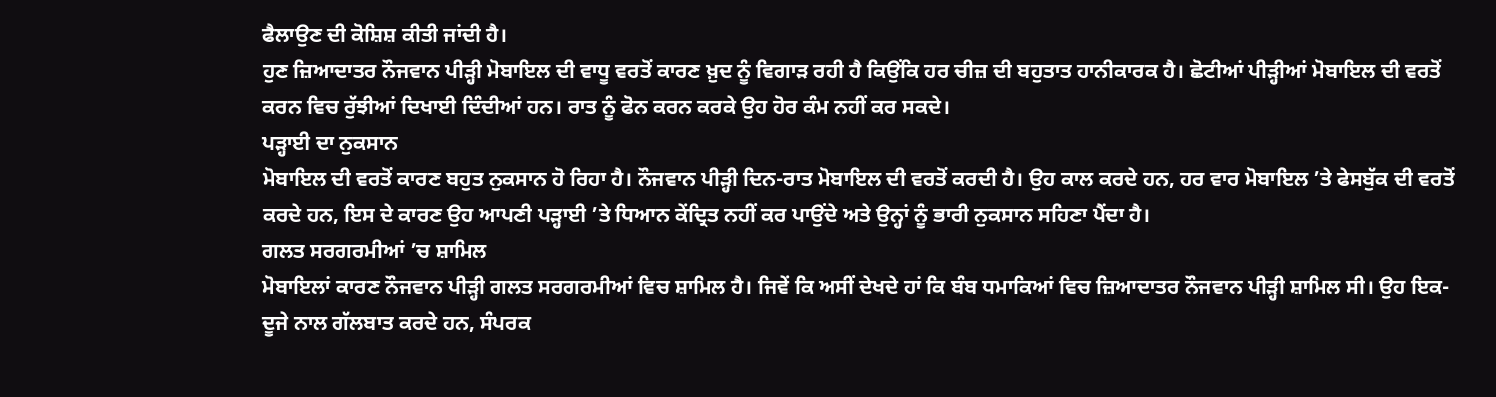ਫੈਲਾਉਣ ਦੀ ਕੋਸ਼ਿਸ਼ ਕੀਤੀ ਜਾਂਦੀ ਹੈ।
ਹੁਣ ਜ਼ਿਆਦਾਤਰ ਨੌਜਵਾਨ ਪੀੜ੍ਹੀ ਮੋਬਾਇਲ ਦੀ ਵਾਧੂ ਵਰਤੋਂ ਕਾਰਣ ਖ਼ੁਦ ਨੂੰ ਵਿਗਾੜ ਰਹੀ ਹੈ ਕਿਉਂਕਿ ਹਰ ਚੀਜ਼ ਦੀ ਬਹੁਤਾਤ ਹਾਨੀਕਾਰਕ ਹੈ। ਛੋਟੀਆਂ ਪੀੜ੍ਹੀਆਂ ਮੋਬਾਇਲ ਦੀ ਵਰਤੋਂ ਕਰਨ ਵਿਚ ਰੁੱਝੀਆਂ ਦਿਖਾਈ ਦਿੰਦੀਆਂ ਹਨ। ਰਾਤ ਨੂੰ ਫੋਨ ਕਰਨ ਕਰਕੇ ਉਹ ਹੋਰ ਕੰਮ ਨਹੀਂ ਕਰ ਸਕਦੇ।
ਪੜ੍ਹਾਈ ਦਾ ਨੁਕਸਾਨ
ਮੋਬਾਇਲ ਦੀ ਵਰਤੋਂ ਕਾਰਣ ਬਹੁਤ ਨੁਕਸਾਨ ਹੋ ਰਿਹਾ ਹੈ। ਨੌਜਵਾਨ ਪੀੜ੍ਹੀ ਦਿਨ-ਰਾਤ ਮੋਬਾਇਲ ਦੀ ਵਰਤੋਂ ਕਰਦੀ ਹੈ। ਉਹ ਕਾਲ ਕਰਦੇ ਹਨ, ਹਰ ਵਾਰ ਮੋਬਾਇਲ ’ਤੇ ਫੇਸਬੁੱਕ ਦੀ ਵਰਤੋਂ ਕਰਦੇ ਹਨ, ਇਸ ਦੇ ਕਾਰਣ ਉਹ ਆਪਣੀ ਪੜ੍ਹਾਈ ’ਤੇ ਧਿਆਨ ਕੇਂਦ੍ਰਿਤ ਨਹੀਂ ਕਰ ਪਾਉਂਦੇ ਅਤੇ ਉਨ੍ਹਾਂ ਨੂੰ ਭਾਰੀ ਨੁਕਸਾਨ ਸਹਿਣਾ ਪੈਂਦਾ ਹੈ।
ਗਲਤ ਸਰਗਰਮੀਆਂ ’ਚ ਸ਼ਾਮਿਲ
ਮੋਬਾਇਲਾਂ ਕਾਰਣ ਨੌਜਵਾਨ ਪੀੜ੍ਹੀ ਗਲਤ ਸਰਗਰਮੀਆਂ ਵਿਚ ਸ਼ਾਮਿਲ ਹੈ। ਜਿਵੇਂ ਕਿ ਅਸੀਂ ਦੇਖਦੇ ਹਾਂ ਕਿ ਬੰਬ ਧਮਾਕਿਆਂ ਵਿਚ ਜ਼ਿਆਦਾਤਰ ਨੌਜਵਾਨ ਪੀੜ੍ਹੀ ਸ਼ਾਮਿਲ ਸੀ। ਉਹ ਇਕ-ਦੂਜੇ ਨਾਲ ਗੱਲਬਾਤ ਕਰਦੇ ਹਨ, ਸੰਪਰਕ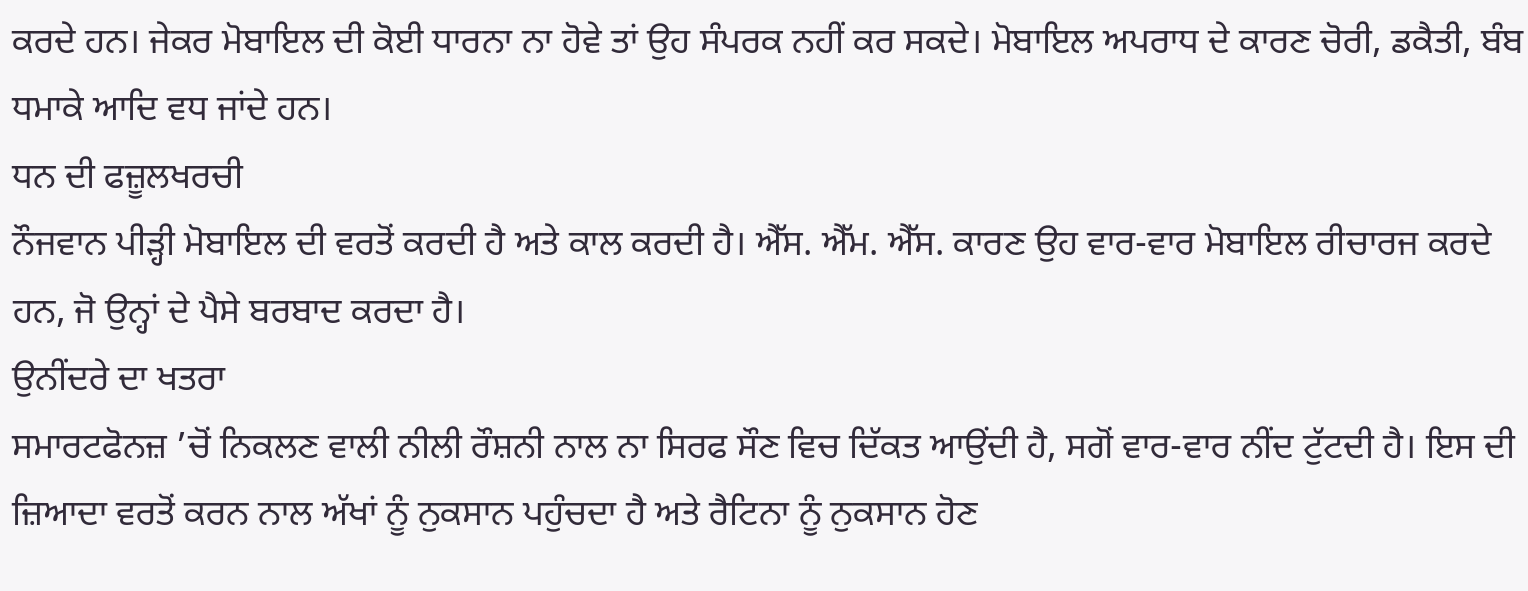ਕਰਦੇ ਹਨ। ਜੇਕਰ ਮੋਬਾਇਲ ਦੀ ਕੋਈ ਧਾਰਨਾ ਨਾ ਹੋਵੇ ਤਾਂ ਉਹ ਸੰਪਰਕ ਨਹੀਂ ਕਰ ਸਕਦੇ। ਮੋਬਾਇਲ ਅਪਰਾਧ ਦੇ ਕਾਰਣ ਚੋਰੀ, ਡਕੈਤੀ, ਬੰਬ ਧਮਾਕੇ ਆਦਿ ਵਧ ਜਾਂਦੇ ਹਨ।
ਧਨ ਦੀ ਫਜ਼ੂਲਖਰਚੀ
ਨੌਜਵਾਨ ਪੀੜ੍ਹੀ ਮੋਬਾਇਲ ਦੀ ਵਰਤੋਂ ਕਰਦੀ ਹੈ ਅਤੇ ਕਾਲ ਕਰਦੀ ਹੈ। ਐੱਸ. ਐੱਮ. ਐੱਸ. ਕਾਰਣ ਉਹ ਵਾਰ-ਵਾਰ ਮੋਬਾਇਲ ਰੀਚਾਰਜ ਕਰਦੇ ਹਨ, ਜੋ ਉਨ੍ਹਾਂ ਦੇ ਪੈਸੇ ਬਰਬਾਦ ਕਰਦਾ ਹੈ।
ਉਨੀਂਦਰੇ ਦਾ ਖਤਰਾ
ਸਮਾਰਟਫੋਨਜ਼ ’ਚੋਂ ਨਿਕਲਣ ਵਾਲੀ ਨੀਲੀ ਰੌਸ਼ਨੀ ਨਾਲ ਨਾ ਸਿਰਫ ਸੌਣ ਵਿਚ ਦਿੱਕਤ ਆਉਂਦੀ ਹੈ, ਸਗੋਂ ਵਾਰ-ਵਾਰ ਨੀਂਦ ਟੁੱਟਦੀ ਹੈ। ਇਸ ਦੀ ਜ਼ਿਆਦਾ ਵਰਤੋਂ ਕਰਨ ਨਾਲ ਅੱਖਾਂ ਨੂੰ ਨੁਕਸਾਨ ਪਹੁੰਚਦਾ ਹੈ ਅਤੇ ਰੈਟਿਨਾ ਨੂੰ ਨੁਕਸਾਨ ਹੋਣ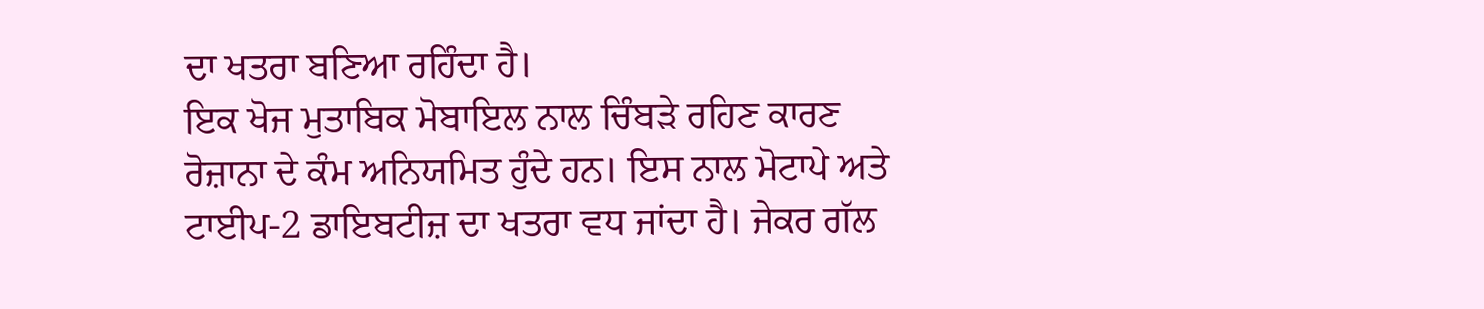ਦਾ ਖਤਰਾ ਬਣਿਆ ਰਹਿੰਦਾ ਹੈ।
ਇਕ ਖੋਜ ਮੁਤਾਬਿਕ ਮੋਬਾਇਲ ਨਾਲ ਚਿੰਬੜੇ ਰਹਿਣ ਕਾਰਣ ਰੋਜ਼ਾਨਾ ਦੇ ਕੰਮ ਅਨਿਯਮਿਤ ਹੁੰਦੇ ਹਨ। ਇਸ ਨਾਲ ਮੋਟਾਪੇ ਅਤੇ ਟਾਈਪ-2 ਡਾਇਬਟੀਜ਼ ਦਾ ਖਤਰਾ ਵਧ ਜਾਂਦਾ ਹੈ। ਜੇਕਰ ਗੱਲ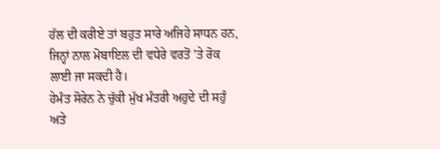ਹੱਲ ਦੀ ਕਰੀਏ ਤਾਂ ਬਹੁਤ ਸਾਰੇ ਅਜਿਹੇ ਸਾਧਨ ਹਨ, ਜਿਨ੍ਹਾਂ ਨਾਲ ਮੋਬਾਇਲ ਦੀ ਵਧੇਰੇ ਵਰਤੋਂ ’ਤੇ ਰੋਕ ਲਾਈ ਜਾ ਸਕਦੀ ਹੈ।
ਹੇਮੰਤ ਸੋਰੇਨ ਨੇ ਚੁੱਕੀ ਮੁੱਖ ਮੰਤਰੀ ਅਹੁਦੇ ਦੀ ਸਹੁੰ ਅਤੇ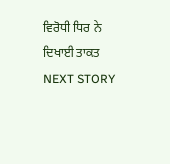ਵਿਰੋਧੀ ਧਿਰ ਨੇ ਦਿਖਾਈ ਤਾਕਤ
NEXT STORY